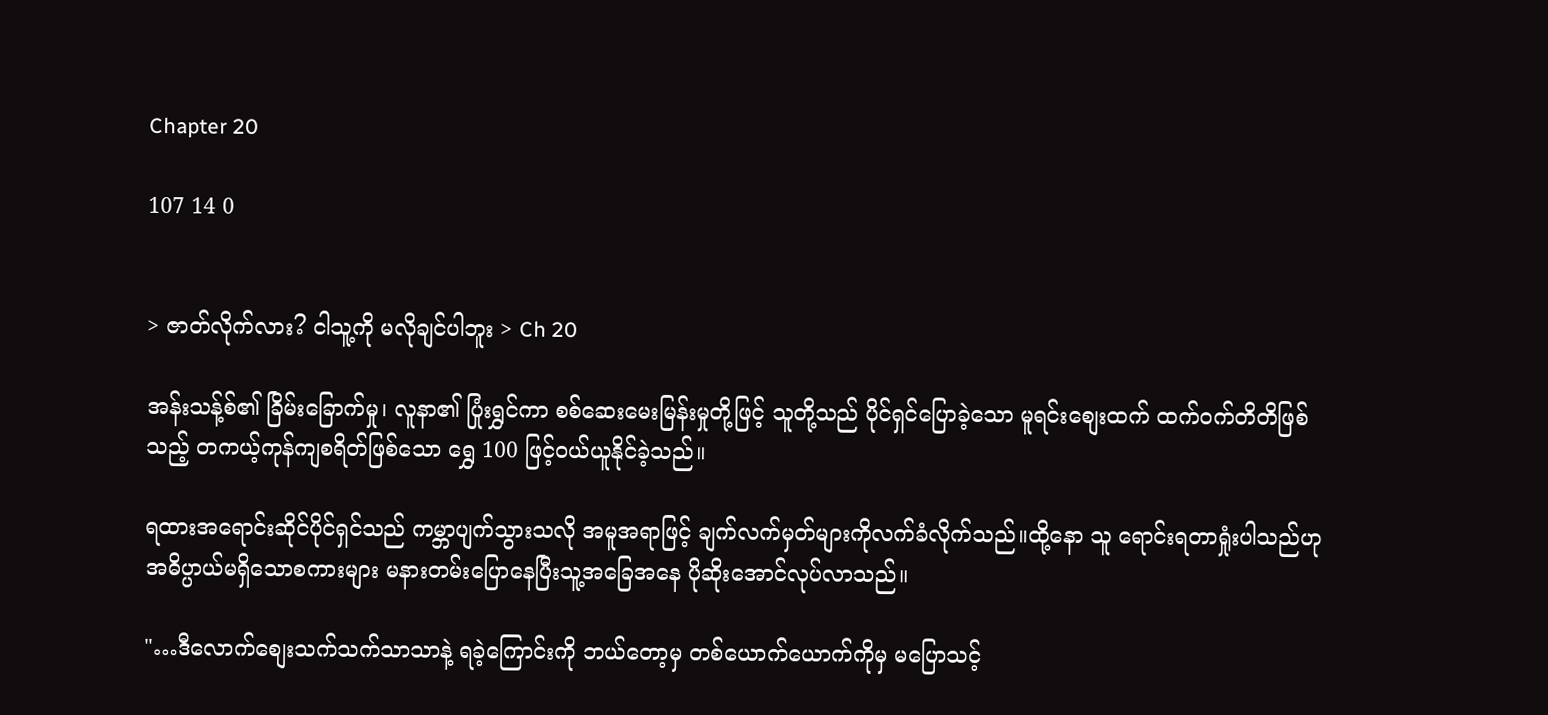Chapter 20

107 14 0


> ဇာတ်လိုက်လား? ငါသူ့ကို မလိုချင်ပါဘူး > Ch 20

အန်းသန့်စ်၏ ခြိမ်းခြောက်မှု၊ လူနာ၏ ပြုံးရွှင်ကာ စစ်ဆေးမေးမြန်းမှုတို့ဖြင့် သူတို့သည် ပိုင်ရှင်ပြောခဲ့သော မူရင်းစျေးထက် ထက်ဝက်တိတိဖြစ်သည့် တကယ့်ကုန်ကျစရိတ်ဖြစ်သော ရွှေ 100 ဖြင့်ဝယ်ယူနိုင်ခဲ့သည်။

ရထားအရောင်းဆိုင်ပိုင်ရှင်သည် ကမ္ဘာပျက်သွားသလို အမူအရာဖြင့် ချက်လက်မှတ်များကိုလက်ခံလိုက်သည်။ထို့‌နော သူ ရောင်းရတာရှုံးပါသည်ဟု အဓိပ္ပာယ်မရှိသောစကားများ မနားတမ်းပြောနေပြီးသူ့အခြေအနေ ပိုဆိုးအောင်လုပ်လာသည်။

"…ဒီလောက်စျေးသက်သက်သာသာနဲ့ ရခဲ့ကြောင်းကို ဘယ်တော့မှ တစ်ယောက်ယောက်ကိုမှ မပြောသင့်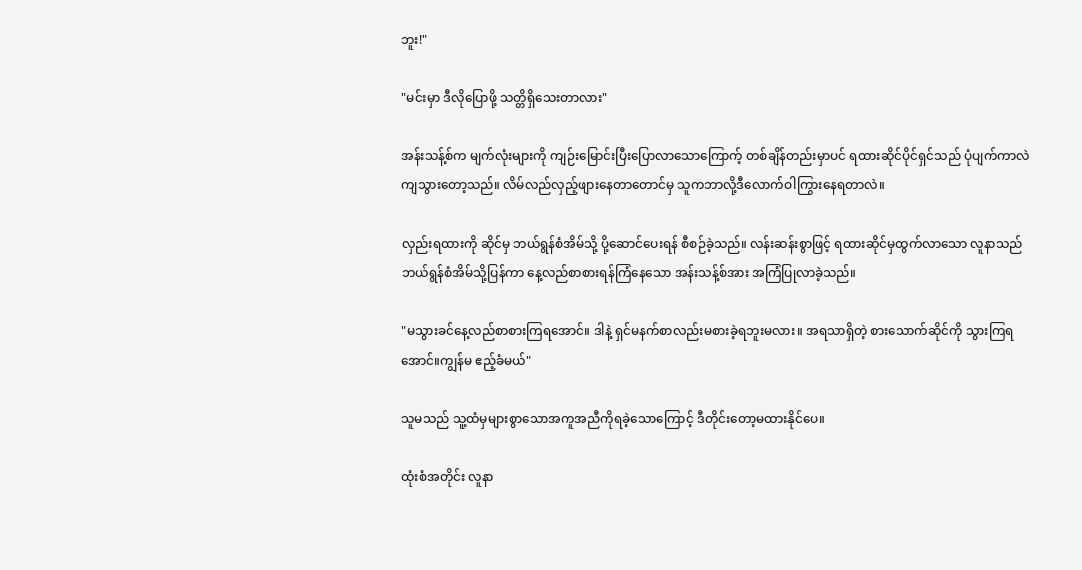ဘူး!"

"မင်းမှာ ဒီလိုပြောဖို့ သတ္တိရှိသေးတာလား"

အန်းသန့်စ်က မျက်လုံးများကို ကျဉ်းမြောင်းပြီးပြောလာသောကြောက့် တစ်ချိန်တည်းမှာပင် ရထားဆိုင်ပိုင်ရှင်သည် ပုံပျက်ကာလဲကျသွားတော့သည်။ လိမ်လည်လှည့်ဖျားနေတာတောင်မှ သူကဘာလို့ဒီလောက်ဝါကြွားနေရတာလဲ။

လှည်းရထားကို ဆိုင်မှ ဘယ်ရွန်စံအိမ်သို့ ပို့ဆောင်ပေးရန် စီစဉ်ခဲ့သည်။ လန်းဆန်းစွာဖြင့် ရထားဆိုင်မှထွက်လာသော လူနာသည် ဘယ်ရွန်စံအိမ်သို့ပြန်ကာ နေ့လည်စာစားရန်ကြံ‌နေသော အန်းသန့်စ်အား အကြံပြုလာခဲ့သည်။

"မသွားခင်နေ့လည်စာစားကြရအောင်။ ဒါနဲ့ ရှင်မနက်စာလည်းမစားခဲ့ရဘူးမလား။ အရသာရှိတဲ့ စားသောက်ဆိုင်ကို သွားကြရအောင်။ကျွန်မ ‌ဧည့်ခံမယ်"

သူမသည် သူ့ထံမှများစွာသောအကူအညီကိုရခဲ့သောကြောင့် ဒီတိုင်းတော့မထားနိုင်ပေ။

ထုံးစံအတိုင်း လူနာ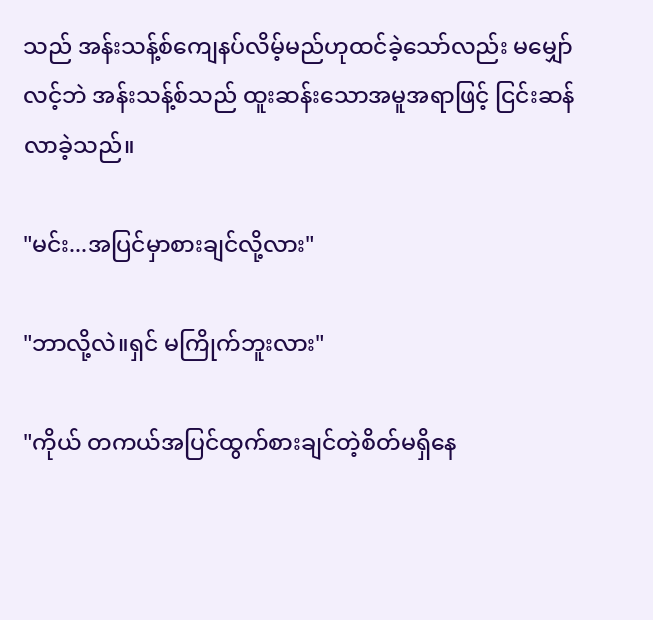သည် အန်းသန့်စ်ကျေနပ်လိမ့်မည်ဟုထင်ခဲ့သော်လည်း မမျှော်လင့်ဘဲ အန်းသန့်စ်သည် ထူးဆန်းသောအမူအရာဖြင့် ငြင်းဆန်လာခဲ့သည်။

"မင်း...အပြင်မှာစားချင်လို့လား"

"ဘာလို့လဲ။ရှင် မကြိုက်ဘူးလား"

"ကိုယ် တကယ်အပြင်ထွက်စားချင်တဲ့စိတ်မရှိနေ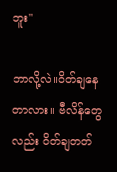ဘူး"

ဘာလို့လဲ။ဝိတ်ချနေတာလား။ ဗီလိန်တွေလည်း ဝိတ်ချတတ်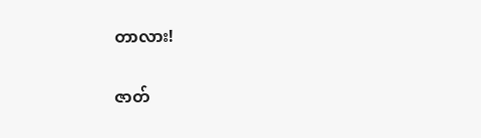တာလား!

ဇာတ်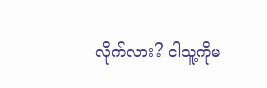လိုက်လား? ငါသူ့ကိုမ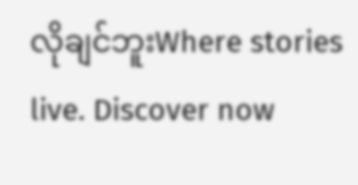လိုချင်ဘူးWhere stories live. Discover now